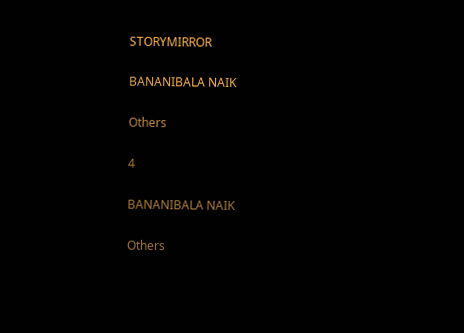STORYMIRROR

BANANIBALA NAIK

Others

4

BANANIBALA NAIK

Others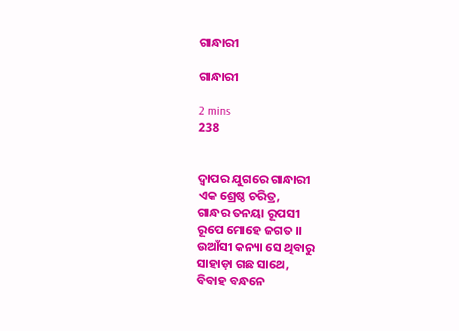ଗାନ୍ଧାରୀ

ଗାନ୍ଧାରୀ

2 mins
238


ଦ୍ଵାପର ଯୁଗରେ ଗାନ୍ଧାରୀ
ଏକ ଶ୍ରେଷ୍ଠ ଚରିତ୍ର,
ଗାନ୍ଧର ତନୟା ରୂପସୀ
ରୂପେ ମୋହେ ଜଗତ ।।
ଉଆଁସୀ କନ୍ୟା ସେ ଥିବାରୁ
ସାହାଡ଼ା ଗଛ ସାଥେ,
ବିବାହ ବନ୍ଧନେ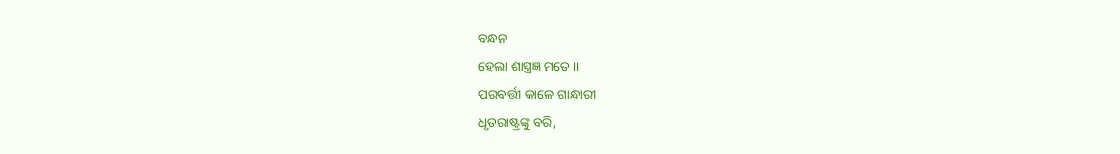ବନ୍ଧନ
ହେଲା ଶାସ୍ତ୍ରଜ୍ଞ ମତେ ।।
ପରବର୍ତ୍ତୀ କାଳେ ଗାନ୍ଧାରୀ
ଧୃତରାଷ୍ଟ୍ରଙ୍କୁ ବରି,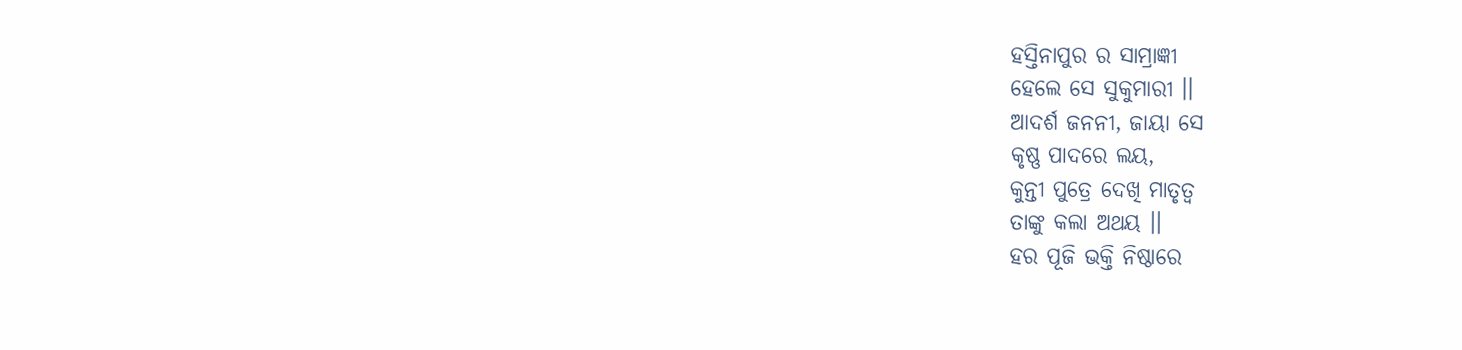ହସ୍ତିନାପୁର ର ସାମ୍ରାଜ୍ଞୀ
ହେଲେ ସେ ସୁକୁମାରୀ ।।
ଆଦର୍ଶ ଜନନୀ, ଜାୟା ସେ
କୃଷ୍ଣ ପାଦରେ ଲୟ,
କୁନ୍ତୀ ପୁତ୍ରେ ଦେଖି ମାତୃତ୍ଵ
ତାଙ୍କୁ କଲା ଅଥୟ ।।
ହର ପୂଜି ଭକ୍ତି ନିଷ୍ଠାରେ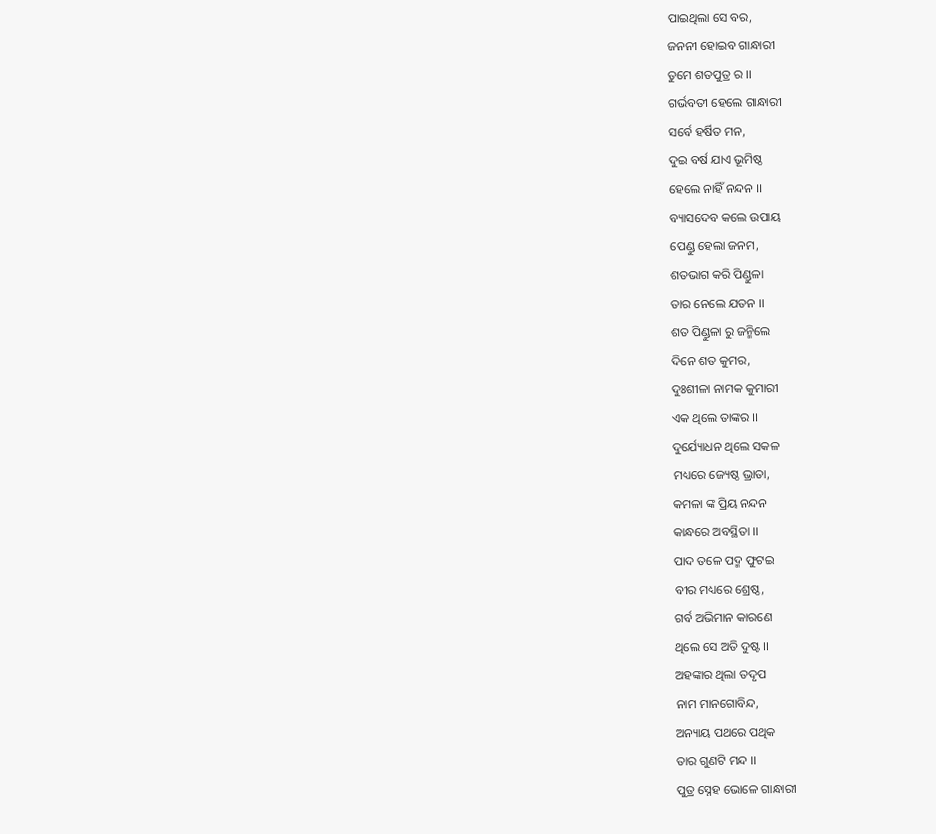ପାଇଥିଲା ସେ ବର,
ଜନନୀ ହୋଇବ ଗାନ୍ଧାରୀ
ତୁମେ ଶତପୁତ୍ର ର ।।
ଗର୍ଭବତୀ ହେଲେ ଗାନ୍ଧାରୀ
ସର୍ବେ ହର୍ଷିତ ମନ,
ଦୁଇ ବର୍ଷ ଯାଏ ଭୂମିଷ୍ଠ
ହେଲେ ନାହିଁ ନନ୍ଦନ ।।
ବ୍ୟାସଦେବ କଲେ ଉପାୟ
ପେଣ୍ଡୁ ହେଲା ଜନମ,
ଶତଭାଗ କରି ପିଣ୍ଡୁଳା
ତାର ନେଲେ ଯତନ ।।
ଶତ ପିଣ୍ଡୁଳା ରୁ ଜନ୍ମିଲେ
ଦିନେ ଶତ କୁମର,
ଦୁଃଶୀଳା ନାମକ କୁମାରୀ
ଏକ ଥିଲେ ତାଙ୍କର ।।
ଦୁର୍ଯ୍ୟୋଧନ ଥିଲେ ସକଳ
ମଧ୍ୟରେ ଜ୍ୟେଷ୍ଠ ଭ୍ରାତା,
କମଳା ଙ୍କ ପ୍ରିୟ ନନ୍ଦନ
କାନ୍ଧରେ ଅବସ୍ଥିତା ।।
ପାଦ ତଳେ ପଦ୍ମ ଫୁଟଇ
ବୀର ମଧ୍ୟରେ ଶ୍ରେଷ୍ଠ,
ଗର୍ବ ଅଭିମାନ କାରଣେ
ଥିଲେ ସେ ଅତି ଦୁଷ୍ଟ ।।
ଅହଙ୍କାର ଥିଲା ତଦୃପ
ନାମ ମାନଗୋବିନ୍ଦ,
ଅନ୍ୟାୟ ପଥରେ ପଥିକ
ତାର ଗୁଣଟି ମନ୍ଦ ।।
ପୁତ୍ର ସ୍ନେହ ଭୋଳେ ଗାନ୍ଧାରୀ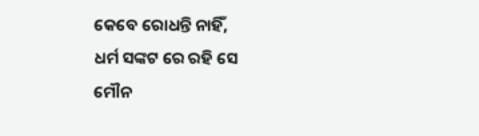କେବେ ରୋଧନ୍ତି ନାହିଁ,
ଧର୍ମ ସଙ୍କଟ ରେ ରହି ସେ
ମୌନ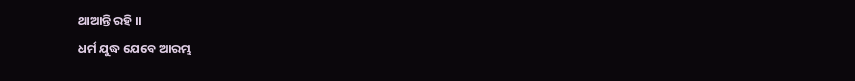ଥାଆନ୍ତି ରହି ।।
ଧର୍ମ ଯୁଦ୍ଧ ଯେବେ ଆରମ୍ଭ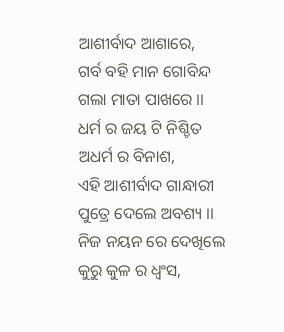ଆଶୀର୍ବାଦ ଆଶାରେ,
ଗର୍ବ ବହି ମାନ ଗୋବିନ୍ଦ
ଗଲା ମାତା ପାଖରେ ।।
ଧର୍ମ ର ଜୟ ଟି ନିଶ୍ଚିତ
ଅଧର୍ମ ର ବିନାଶ,
ଏହି ଆଶୀର୍ବାଦ ଗାନ୍ଧାରୀ
ପୁତ୍ରେ ଦେଲେ ଅବଶ୍ୟ ।।
ନିଜ ନୟନ ରେ ଦେଖିଲେ
କୁରୁ କୁଳ ର ଧ୍ଵଂସ,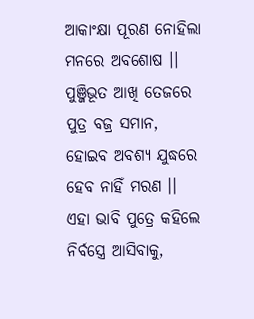ଆକାଂକ୍ଷା ପୂରଣ ନୋହିଲା
ମନରେ ଅବଶୋଷ ।।
ପୁଞ୍ଜିଭୂତ ଆଖି ତେଜରେ
ପୁତ୍ର ବଜ୍ର ସମାନ,
ହୋଇବ ଅବଶ୍ୟ ଯୁଦ୍ଧରେ
ହେବ ନାହିଁ ମରଣ ।।
ଏହା ଭାବି ପୁତ୍ରେ କହିଲେ
ନିର୍ବସ୍ତ୍ରେ ଆସିବାକୁ,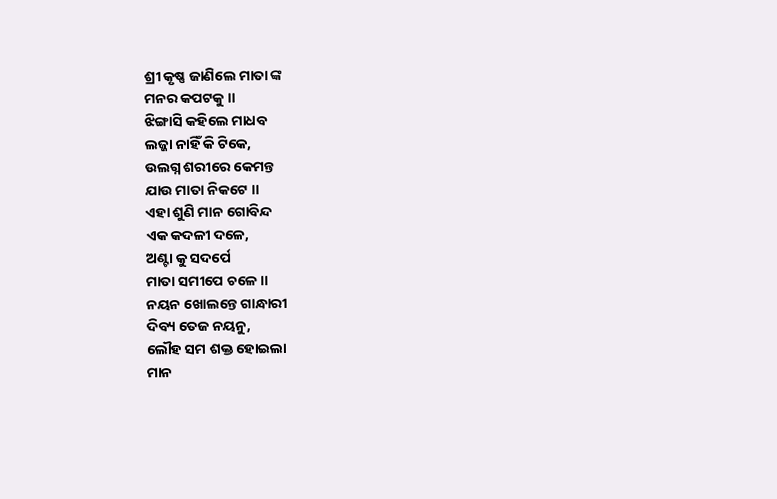ଶ୍ରୀ କୃଷ୍ଣ ଜାଣିଲେ ମାତା ଙ୍କ
ମନର କପଟକୁ ।।
ଝିଙ୍ଗାସି କହିଲେ ମାଧବ
ଲଜ୍ଜା ନାହିଁ କି ଟିକେ,
ଉଲଗ୍ନ ଶରୀରେ କେମନ୍ତ
ଯାଉ ମାତା ନିକଟେ ।।
ଏହା ଶୁଣି ମାନ ଗୋବିନ୍ଦ
ଏକ କଦଳୀ ଦଳେ,
ଅଣ୍ଟା କୁ ସଦର୍ପେ
ମାତା ସମୀପେ ଚଳେ ।।
ନୟନ ଖୋଲନ୍ତେ ଗାନ୍ଧାରୀ
ଦିବ୍ୟ ତେଜ ନୟନୁ,
ଲୌହ ସମ ଶକ୍ତ ହୋଇଲା
ମାନ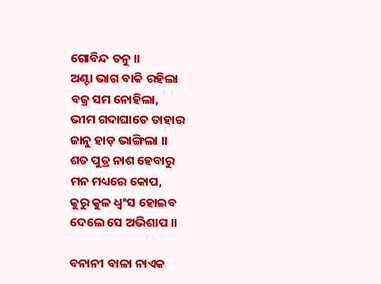ଗୋବିନ୍ଦ ତନୁ ।।
ଅଣ୍ଟା ଭାଗ ବାକି ରହିଲା
ବଜ୍ର ସମ ନୋହିଲା,
ଭୀମ ଗଦାଘାତେ ତାହାର
ଜାନୁ ହାଡ଼ ଭାଙ୍ଗିଲା ।।
ଶତ ପୁତ୍ର ନାଶ ହେବାରୁ
ମନ ମଧ୍ୟରେ କୋପ,
କୁରୁ କୁଳ ଧ୍ଵଂସ ହୋଇବ
ଦେଲେ ସେ ଅଭିଶାପ ।।

ବନାନୀ ବାଳା ନାଏକ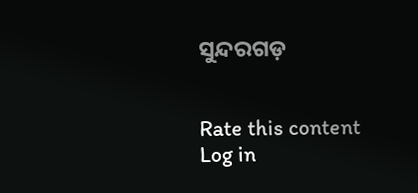ସୁନ୍ଦରଗଡ଼


Rate this content
Log in